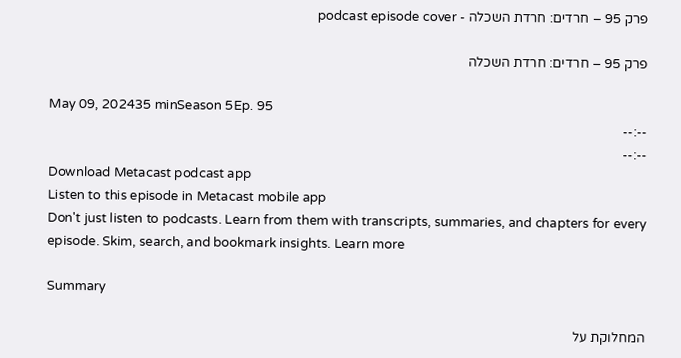פרק 95 – חרדים: חרדת השכלה - podcast episode cover

פרק 95 – חרדים: חרדת השכלה

May 09, 202435 minSeason 5Ep. 95
--:--
--:--
Download Metacast podcast app
Listen to this episode in Metacast mobile app
Don't just listen to podcasts. Learn from them with transcripts, summaries, and chapters for every episode. Skim, search, and bookmark insights. Learn more

Summary

המחלוקת על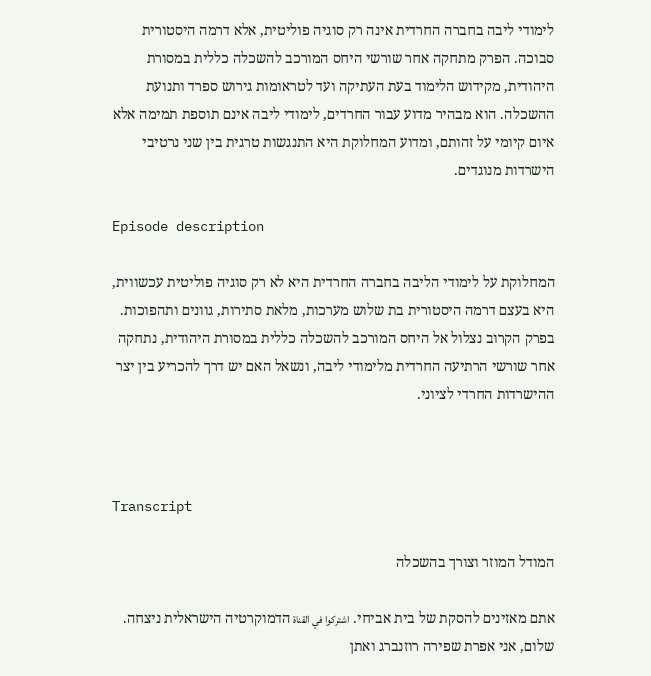לימודי ליבה בחברה החרדית אינה רק סוגיה פוליטית, אלא דרמה היסטורית סבוכה. הפרק מתחקה אחר שורשי היחס המורכב להשכלה כללית במסורת היהודית, מקידוש הלימוד בעת העתיקה ועד לטראומות גירוש ספרד ותנועת ההשכלה. הוא מבהיר מדוע עבור החרדים, לימודי ליבה אינם תוספת תמימה אלא איום קיומי על זהותם, ומדוע המחלוקת היא התנגשות טרגית בין שני נרטיבי הישרדות מנוגדים.

Episode description

המחלוקת על לימודי הליבה בחברה החרדית היא לא רק סוגיה פוליטית עכשווית, היא בעצם דרמה היסטורית בת שלוש מערכות, מלאת סתירות, גוונים ותהפוכות.
בפרק הקרוב נצלול אל היחס המורכב להשכלה כללית במסורת היהודית, נתחקה אחר שורשי הרתיעה החרדית מלימודי ליבה, ונשאל האם יש דרך להכריע בין יצר ההישרדות החרדי לציוני.



Transcript

המודל המוזר וצורך בהשכלה

אתם מאזינים להסקת של בית אביחי. اشتركوا في القناة הדמוקרטיה הישראלית ניצחה. שלום, אני אפרת שפירה רוזנברג ואתן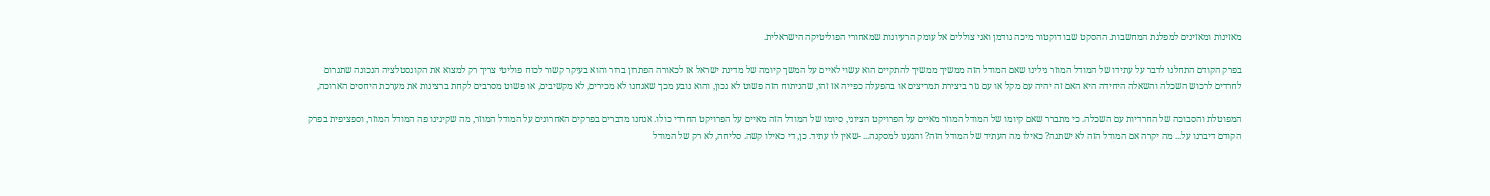מאזינות ומאזינים למפלגת המחשבות. ההסקט שבו דוקטור מיכה גודמן ואני צוללים אל עומק הרעיונות שמאחורי הפוליטיקה הישראלית.

בפרק הקודם התחלנו לדבר על עתידו של המודל המוזר גילינו שאם המודל הזה ממשיך ממשיך להתקיים הוא עשוי לאיים על המשך קיומה של מדינת ישראל אז לכאורה הפתרון ברור והוא בעיקר קשור לכוח פוליטי צריך רק למצוא את הקונסטלציה הנכונה שתגרום לחרדים לרכוש השכלה והשאלה היחידה היא האם זה יהיה עם מקל או עם גזר ביצירת תמריצים או בהפעלה כפייה אז זהו, שהניתוח הזה פשוט לא נכון, והוא נובע מכך שאנחנו לא מכירים, לא מקשיבים, או פשוט מסרבים לקחת ברצינות את מערכת היחסים הארוכה,

המפוטלת והסבוכה של החרדיות עם השכלה. כי מתברר שאם קיומו של המודל המוזר מאיים על הפרויקט הציוני, סיומו של המודל הזה מאיים על הפרויקט החרדי כולו. אנחנו מדברים בפרקים האחרונים על המודל המוזר, מה שקינינו פה המודל המוזר, וספציפית בפרק הקודם דיברנו על... מה יקרה אם המודל הזה לא ישתנה? כאילו מה העתיד של המודל הזה? והגענו למסקנה... -שאין לו עתיד. כן, די כאילו קשה. סליחה, לא רק של המודל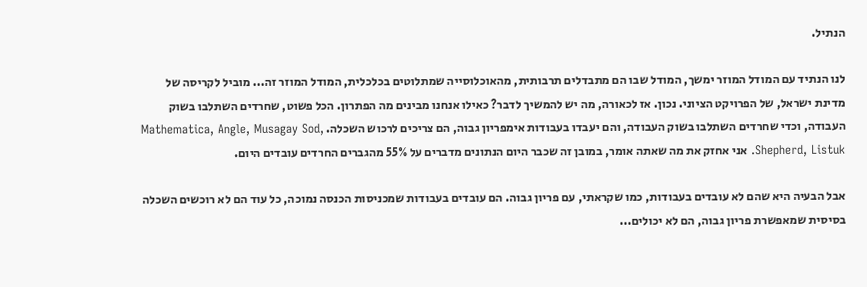הנתיל.

לנו הנתיד עם המודל המוזר ימשך, המודל שבו הם מתבדלים תרבותית, מהאוכלוסייה שמתלוטים בכלכלית, המודל המוזר זה... מוביל לקריסה של מדינת ישראל, של הפרויקט הציוני. נכון. אז לכאורה, מה יש להמשיך לדבר? כאילו אנחנו מבינים מה הפתרון. הכל פשוט, שחרדים השתלבו בשוק העבודה, וכדי שחרדים השתלבו בשוק העבודה, והם יעבדו בעבודות אימפריון גבוה, הם צריכים לרכוש השכלה. Mathematica, Angle, Musagay Sod, Shepherd, Listuk. אני אחזק את מה שאתה אומר, במובן זה שכבר היום הנתונים מדברים על 55% מהגברים החרדים עובדים היום.

אבל הבעיה היא שהם לא עובדים בעבודות, כמו שקראתי, עם פריון גבוה. הם עובדים בעבודות שמכניסות הכנסה נמוכה, כל עוד הם לא רוכשים השכלה בסיסית שמאפשרת פריון גבוה, הם לא יכולים...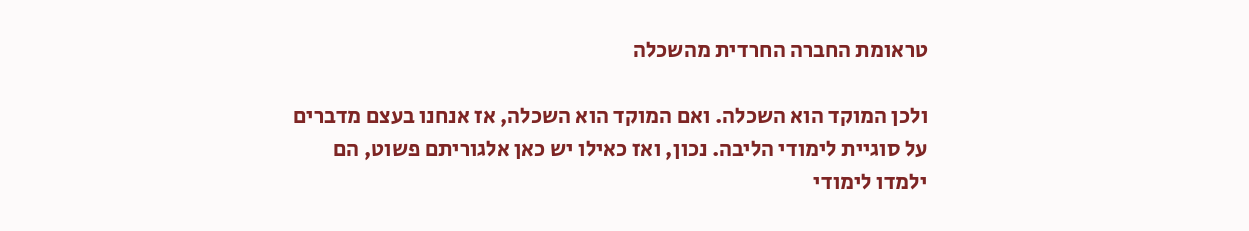טראומת החברה החרדית מהשכלה

ולכן המוקד הוא השכלה. ואם המוקד הוא השכלה, אז אנחנו בעצם מדברים על סוגיית לימודי הליבה. נכון, ואז כאילו יש כאן אלגוריתם פשוט, הם ילמדו לימודי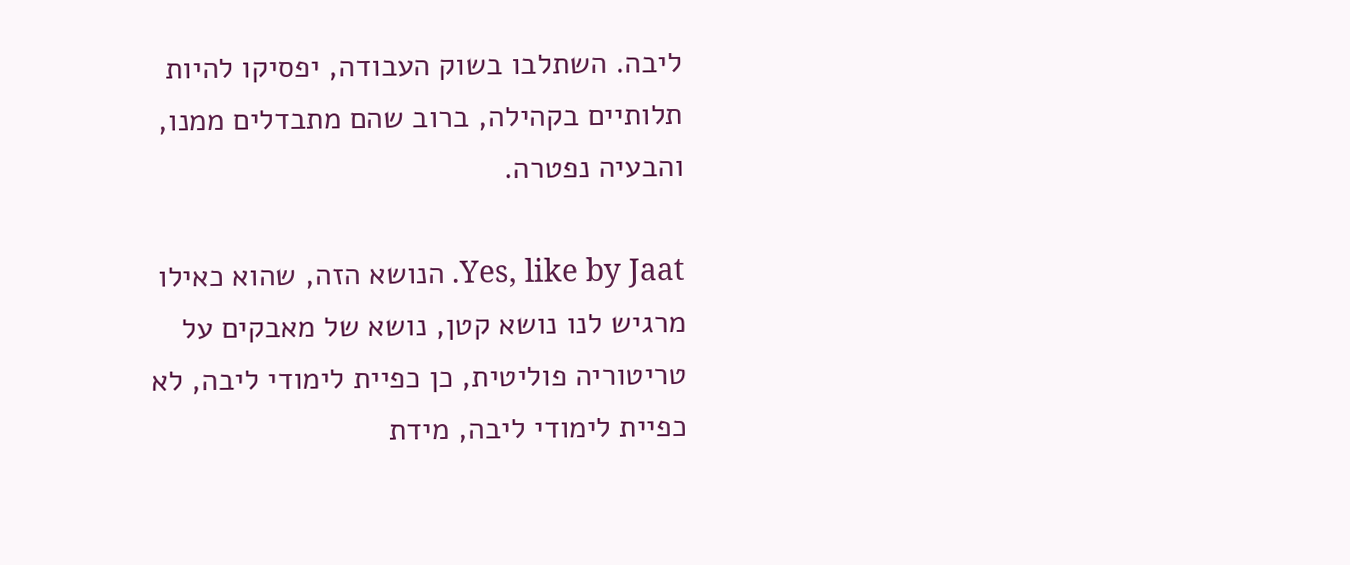ליבה. השתלבו בשוק העבודה, יפסיקו להיות תלותיים בקהילה, ברוב שהם מתבדלים ממנו, והבעיה נפטרה.

Yes, like by Jaat. הנושא הזה, שהוא כאילו מרגיש לנו נושא קטן, נושא של מאבקים על טריטוריה פוליטית, כן כפיית לימודי ליבה, לא כפיית לימודי ליבה, מידת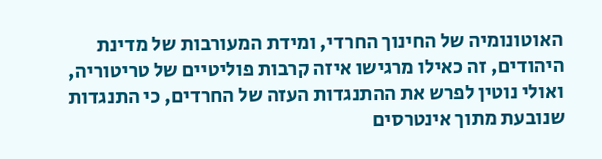האוטונומיה של החינוך החרדי, ומידת המעורבות של מדינת היהודים, זה כאילו מרגישו איזה קרבות פוליטיים של טריטוריה, ואולי נוטין לפרש את ההתנגדות העזה של החרדים, כי התנגדות שנובעת מתוך אינטרסים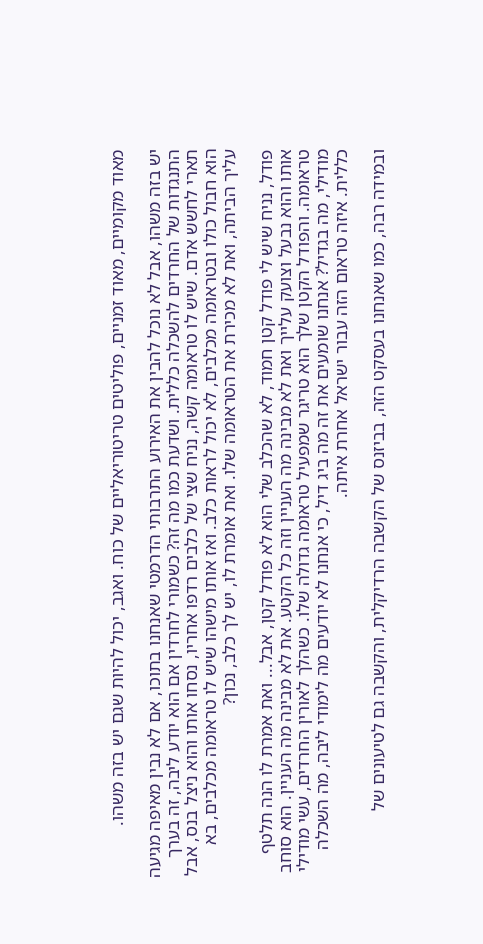מאוד מקומיים, מאוד זמניים, פוליטים טריטוריאליים של כוח. ואגב, יכול להיות שגם יש בזה משהו.

יש בזה משהו, אבל לא נוכל להבין את האירוע התרבותי הדרמטי שאנחנו בתוכו, אם לא נבין מאיפה מגיעה התנגדות של החרדים להשכלה כללית. ושדעת כמו מה זה? כשמורי לחרדין אם הוא יודע ליבה, זה בערך תארי לחשש אדם. שיש לו טראומה קשה, נניח שצי של כלבים רדפו אחריו, נסחו אותו והוא ניצל בנס, אבל הוא חבול כולו ובטראומה מכלבים, לא יכול לראות כלב. ואז אותו מישהו שיש לו טראומה מכלבים, בא עליך הביתה, ואת לא מכירת את הטראומה שלו. ואת אומרת לו, יש לך כלב, נכון?

פודל, נניח שיש לי פודל קטן חמוד, לא שהכלב שלי הוא לא פודל קטן, אבל... ואת אמרת לו הנה תלטף אותו והוא נבעל וצועק עלייך ואת לא מבינה מה העניין וזה כל הקטע. את לא מבינה מה העניין. הוא סוחב טראומה. והפודל הקטן שלך הוא טריגר שמפעיל טראומה גדולה שלו. כשהלך לאורין החרדים, עשי מודילי מודילי, מה בגדיל? אנחנו שומעים את זה מה ביג דיל, כי אנחנו לא יודעים מה לימודי ליבה, מה השכלה כללית. איזה טראום הזה עבור ישראל אחרת איתה.

ובמידה רבה, כמו שאנחנו בעסקט הזה, בביזנס של הקשבה הרדיקלית, והקשבה גם לטיעונים של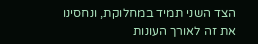הצד השני תמיד במחלוקת, ונחסינו את זה לאורך העונות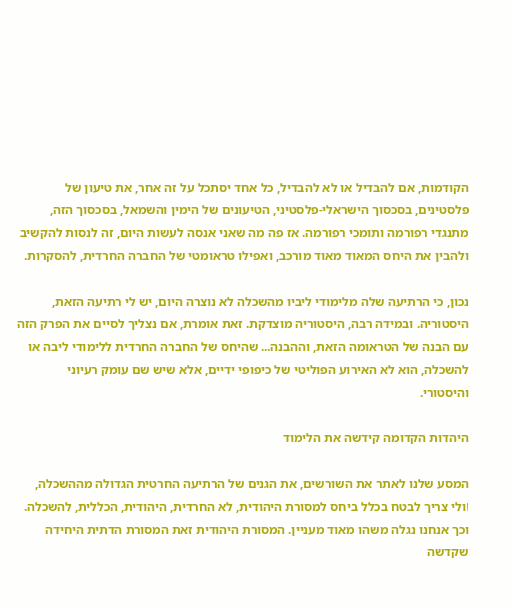הקודמות, אם להבדיל או לא להבדיל, כל אחד יסתכל על זה אחר, את טיעון של פלסטינים, בסכסוך הישראלי-פלסטיני, הטיעונים של הימין והשמאל, בסכסוך הזה, מתנגדי רפורמה ותומכי רפורמה. אז פה מה שאני אנסה לעשות היום, זה לנסות להקשיב ולהבין את היחס המאוד מאוד מורכב, ואפילו טראומטי של החברה החרדית, להסקרות.

נכון, כי הרתיעה שלה מלימודי ליביו מהשכלה לא נוצרה היום, יש לי רתיעה הזאת, היסטוריה. ובמידה רבה, היסטוריה מוצדקת. זאת אומרת, אם נצליך לסיים את הפרק הזה עם הבנה של הטראומה הזאת, וההבנה... שהיחס של החברה החרדית ללימודי ליבה או להשכלה, הוא לא האירוע הפוליטי של כיפופי ידיים, אלא שיש שם עומק רעיוני והיסטורי.

היהדות הקדומה קידשה את הלימוד

המסע שלנו לאתר את השורשים, את הגנים של הרתיעה החרטית הגדולה מההשכלה, اולי צריך לבטח בכלל ביחס למסורת היהודית, לא החרדית, היהודית, הכללית, להשכלה. וכך אנחנו נגלה משהו מאוד מעניין. המסורת היהודית זאת המסורת הדתית היחידה שקדשה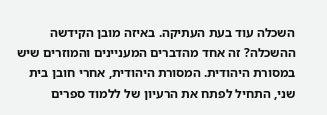השכלה עוד בעת העתיקה. באיזה מובן הקידשה ההשכלה? זה אחד מהדברים המעניינים והמוזרים שיש במסורת היהודית. המסורת היהודית, אחרי חובן בית שני, התחיל לפתח את הרעיון של ללמוד ספרים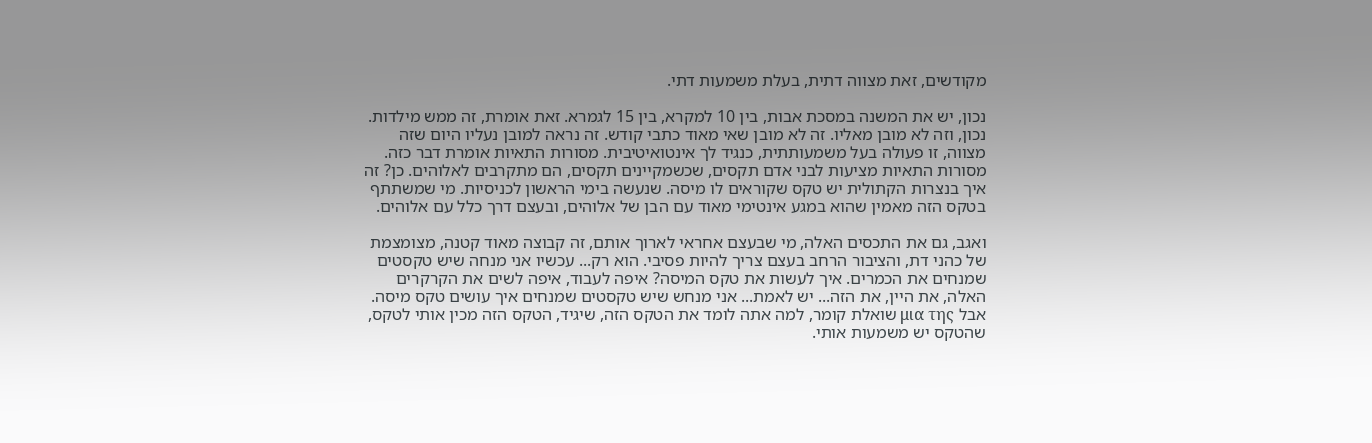מקודשים, זאת מצווה דתית, בעלת משמעות דתי.

נכון, יש את המשנה במסכת אבות, בין 10 למקרא, בין 15 לגמרא. זאת אומרת, זה ממש מילדות. נכון, וזה לא מובן מאליו. זה לא מובן שאי מאוד כתבי קודש. זה נראה למובן נעליו היום שזה מצווה, זו פעולה בעל משמעותתית, כנגיד לך אינטואיטיבית. מסורות התאיות אומרת דבר כזה. מסורות התאיות מציעות לבני אדם תקסים, שכשמקיינים תקסים, הם מתקרבים לאלוהים. כן? זה איך בנצרות הקתולית יש טקס שקוראים לו מיסה. שנעשה בימי הראשון לכניסיות. מי שמשתתף בטקס הזה מאמין שהוא במגע אינטימי מאוד עם הבן של אלוהים, ובעצם דרך כלל עם אלוהים.

ואגב, גם את התכסים האלה, מי שבעצם אחראי לארוך אותם, זה קבוצה מאוד קטנה, מצומצמת של כהני דת, והציבור הרחב בעצם צריך להיות פסיבי. הוא רק... עכשיו אני מנחה שיש טקסטים שמנחים את הכמרים. איך לעשות את טקס המיסה? איפה לעבוד, איפה לשים את הקרקרים האלה, את היין, את הזה... יש לאמת... אני מנחש שיש טקסטים שמנחים איך עושים טקס מיסה. אבל μια της שואלת קומר, למה אתה לומד את הטקס הזה, שיגיד, הטקס הזה מכין אותי לטקס, שהטקס יש משמעות אותי.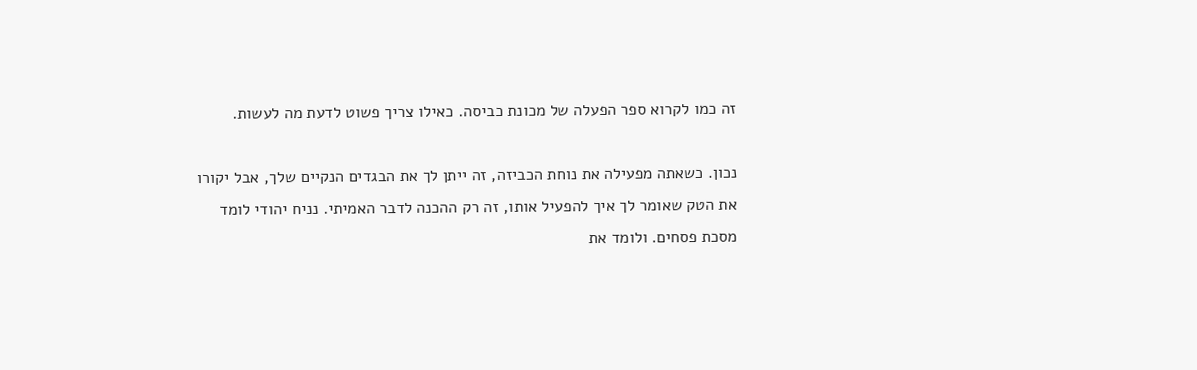זה כמו לקרוא ספר הפעלה של מכונת כביסה. כאילו צריך פשוט לדעת מה לעשות.

נכון. כשאתה מפעילה את נוחת הכביזה, זה ייתן לך את הבגדים הנקיים שלך, אבל יקורו את הטק שאומר לך איך להפעיל אותו, זה רק ההכנה לדבר האמיתי. נניח יהודי לומד מסכת פסחים. ולומד את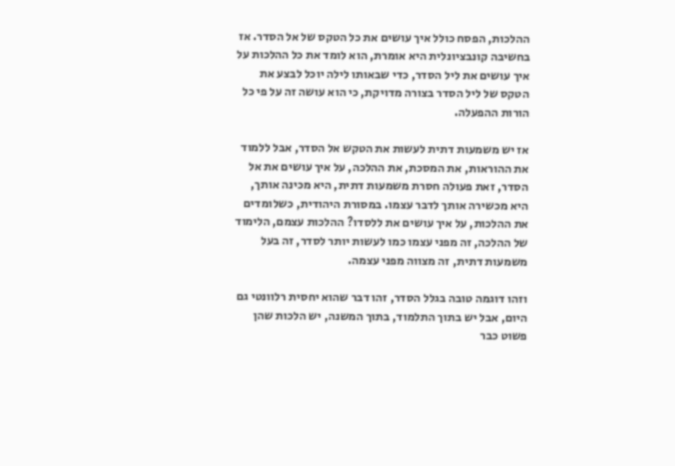ההלכות, הפסח כולל איך עושים את כל הטקס של אל הסדר. אז בחשיבה קונבציונלית היא אומרת, הוא לומד את כל ההלכות על איך עושים את ליל הסדר, כדי שבאותו לילה יוכל לבצע את הטקס של ליל הסדר בצורה מדויקת, כי הוא עושה זה על פי כל הורות ההפעלה.

אז יש משמעות דתית לעשות את הטקש אל הסדר, אבל ללמוד את ההוראות, את המסכת, את ההלכה, על איך עושים את אל הסדר, זאת פעולה חסרת משמעות דתית, היא מכינה אותך, היא מכשירה אותך לדבר עצמו. במסורת היהודית, כשלומדים את ההלכות, על איך עושים את ללסדו? ההלכות עצמם, הלימוד של ההלכה, זה מפני עצמו כמו לעשות יותר לסדר, זה בעל משמעות דתית, זה מצווה מפני עצמה.

וזהו דוגמה טובה בגלל הסדר, זהו דבר שהוא יחסית רלוונטי גם היום, אבל יש בתוך התלמוד, בתוך המשנה, יש הלכות שהן פשוט כבר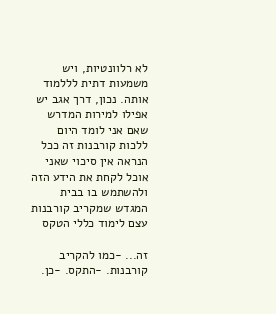לא רלוונטיות, ויש משמעות דתית לללמוד אותה. נכון, דרך אגב יש אפילו למירות המדרש שאם אני לומד היום ללכות קורבנות זה ככל הנראה אין סיכוי שאני אוכל לקחת את הידע הזה ולהשתמש בו בבית המגדש שמקריב קורבנות עצם לימוד כללי הטקס

זה... -כמו להקריב קורבנות. -התקס. -כן.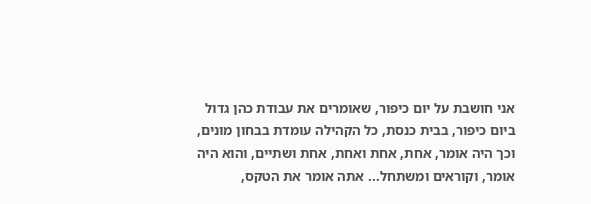אני חושבת על יום כיפור, שאומרים את עבודת כהן גדול ביום כיפור, בבית כנסת, כל הקהילה עומדת בבחון מונים, וכך היה אומר, אחת, אחת ואחת, אחת ושתיים, והוא היה אומר, וקוראים ומשתחל... אתה אומר את הטקס,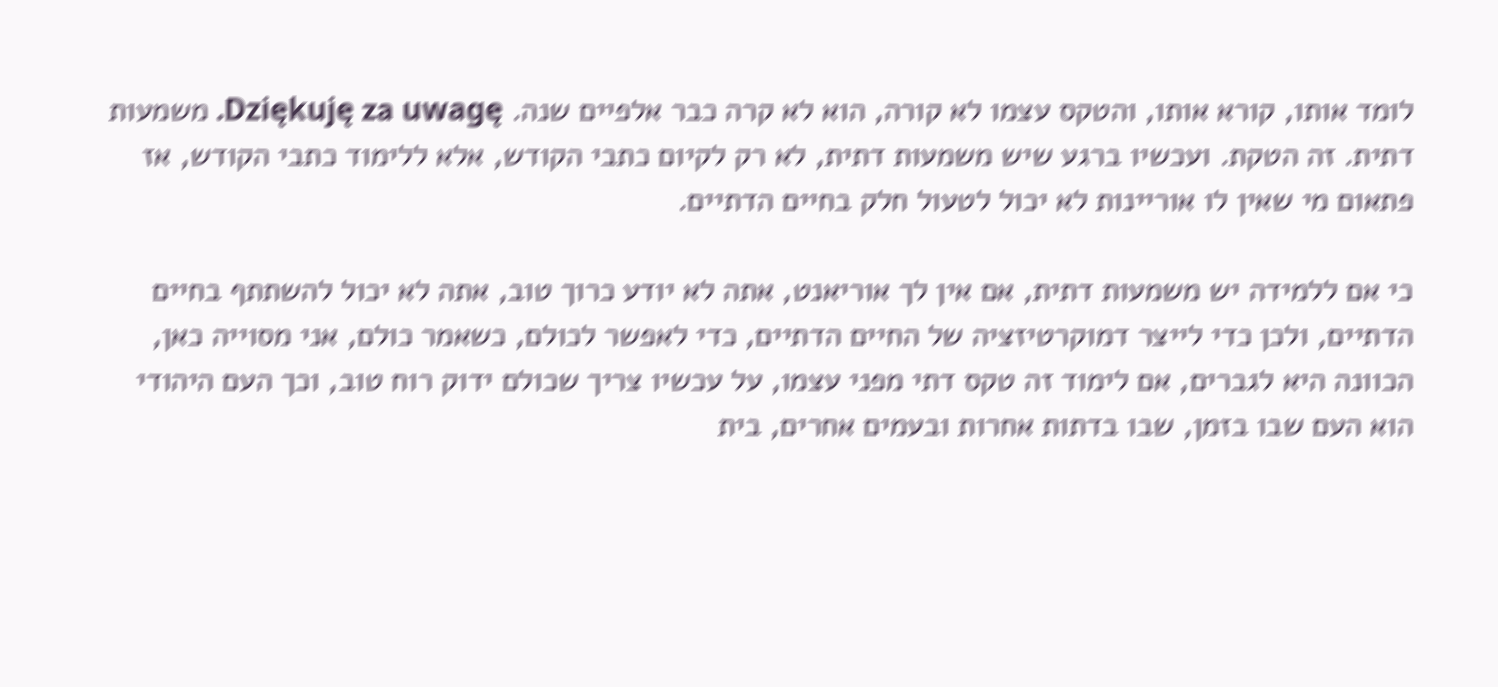לומד אותו, קורא אותו, והטקס עצמו לא קורה, הוא לא קרה כבר אלפיים שנה. Dziękuję za uwagę. משמעות דתית. זה הטקת. ועכשיו ברגע שיש משמעות דתית, לא רק לקיום כתבי הקודש, אלא ללימוד כתבי הקודש, אז פתאום מי שאין לו אוריינות לא יכול לטעול חלק בחיים הדתיים.

כי אם ללמידה יש משמעות דתית, אם אין לך אוריאנט, אתה לא יודע כרוך טוב, אתה לא יכול להשתתף בחיים הדתיים, ולכן כדי לייצר דמוקרטיזציה של החיים הדתיים, כדי לאפשר לכולם, כשאמר כולם, אני מסוייה כאן, הכוונה היא לגברים, אם לימוד זה טקס דתי מפני עצמו, על עכשיו צריך שכולם ידוק רוח טוב, וכך העם היהודי הוא העם שבו בזמן, שבו בדתות אחרות ובעמים אחרים, בית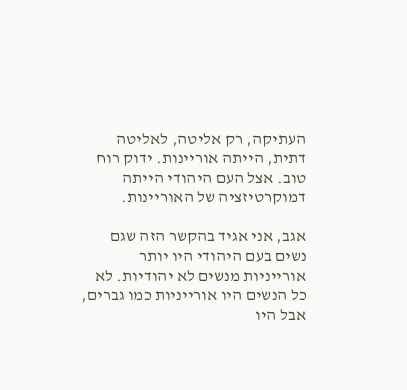העתיקה, רק אליטה, לאליטה דתית, הייתה אוריינות. ידוק רוח טוב. אצל העם היהודי הייתה דמוקרטיזציה של האוריינות.

אגב, אני אגיד בהקשר הזה שגם נשים בעם היהודי היו יותר אורייניות מנשים לא יהודיות. לא כל הנשים היו אורייניות כמו גברים, אבל היו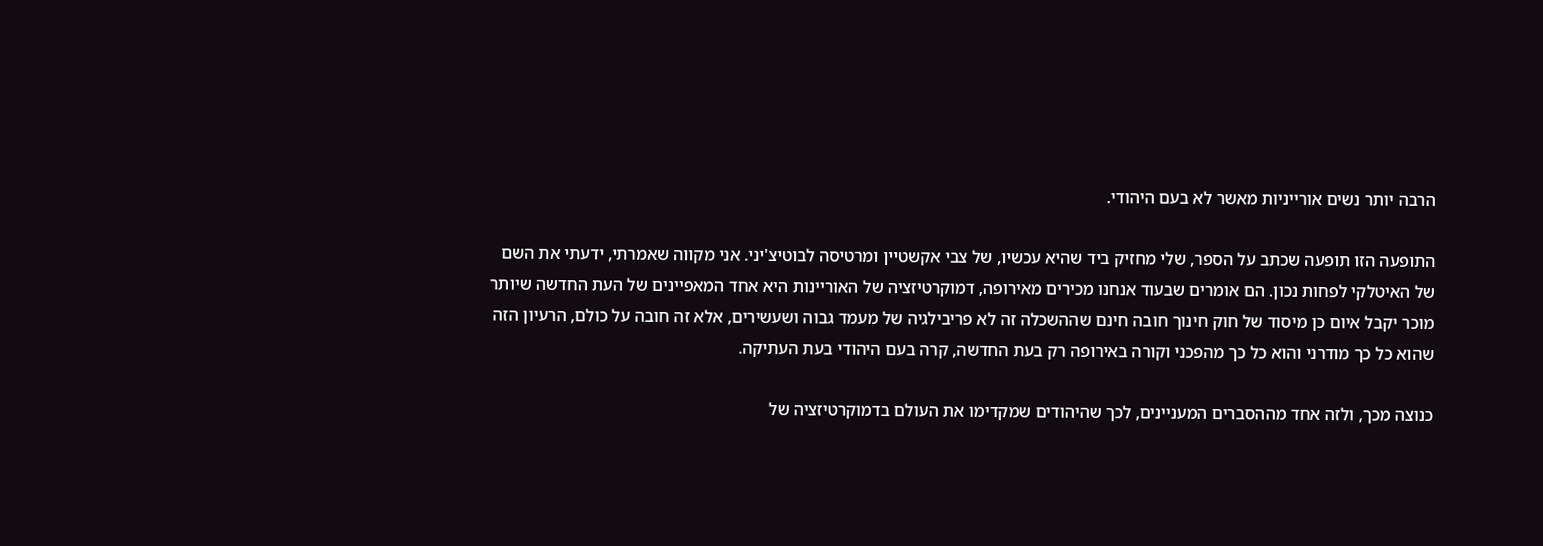הרבה יותר נשים אורייניות מאשר לא בעם היהודי.

התופעה הזו תופעה שכתב על הספר, שלי מחזיק ביד שהיא עכשיו, של צבי אקשטיין ומרטיסה לבוטיצ'יני. אני מקווה שאמרתי, ידעתי את השם של האיטלקי לפחות נכון. הם אומרים שבעוד אנחנו מכירים מאירופה, דמוקרטיזציה של האוריינות היא אחד המאפיינים של העת החדשה שיותר מוכר יקבל איום כן מיסוד של חוק חינוך חובה חינם שההשכלה זה לא פריבילגיה של מעמד גבוה ושעשירים, אלא זה חובה על כולם, הרעיון הזה שהוא כל כך מודרני והוא כל כך מהפכני וקורה באירופה רק בעת החדשה, קרה בעם היהודי בעת העתיקה.

כנוצה מכך, ולזה אחד מההסברים המעניינים, לכך שהיהודים שמקדימו את העולם בדמוקרטיזציה של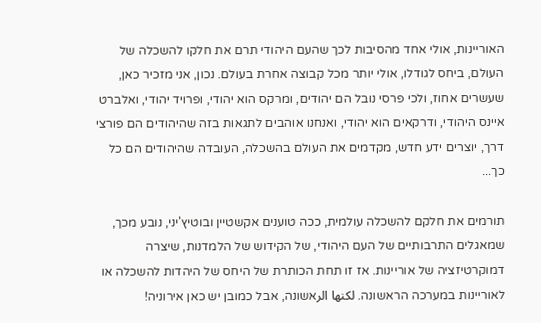האוריינות, אולי אחד מהסיבות לכך שהעם היהודי תרם את חלקו להשכלה של העולם, ביחס לגודלו, אולי יותר מכל קבוצה אחרת בעולם. נכון, אני מזכיר כאן, שעשרים אחוז, ולכי פרסי נובל הם יהודים, ומרקס הוא יהודי, ופרויד יהודי, ואלברט איינס היהודי, ודרקאים הוא יהודי, ואנחנו אוהבים לתגאות בזה שהיהודים הם פורצי דרך, יוצרים ידע חדש, מקדמים את העולם בהשכלה, העובדה שהיהודים הם כל כך...

תורמים את חלקם להשכלה עולמית, ככה טוענים אקשטיין ובוטיץ'יני, נובע מכך, שמאגלים התרבותיים של העם היהודי, של הקידוש של הלמדנות, שיצרה דמוקרטיזציה של אוריינות. אז זו תחת הכותרת של היחס של היהדות להשכלה או לאוריינות במערכה הראשונה. لكنها الرאשונה, אבל כמובן יש כאן אירוניה!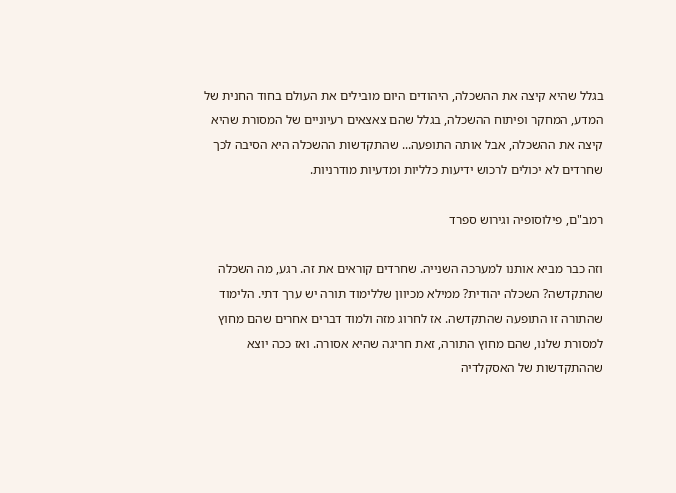בגלל שהיא קיצה את ההשכלה, היהודים היום מובילים את העולם בחוד החנית של המדע, המחקר ופיתוח ההשכלה, בגלל שהם צאצאים רעיוניים של המסורת שהיא קיצה את ההשכלה, אבל אותה התופעה... שהתקדשות ההשכלה היא הסיבה לכך שחרדים לא יכולים לרכוש ידיעות כלליות ומדעיות מודרניות.

רמב"ם, פילוסופיה וגירוש ספרד

וזה כבר מביא אותנו למערכה השנייה. שחרדים קוראים את זה. רגע, מה השכלה שהתקדשה? השכלה יהודית? ממילא מכיוון שללימוד תורה יש ערך דתי. הלימוד שהתורה זו התופעה שהתקדשה. אז לחרוג מזה ולמוד דברים אחרים שהם מחוץ למסורת שלנו, שהם מחוץ התורה, זאת חריגה שהיא אסורה. ואז ככה יוצא שההתקדשות של האסקלדיה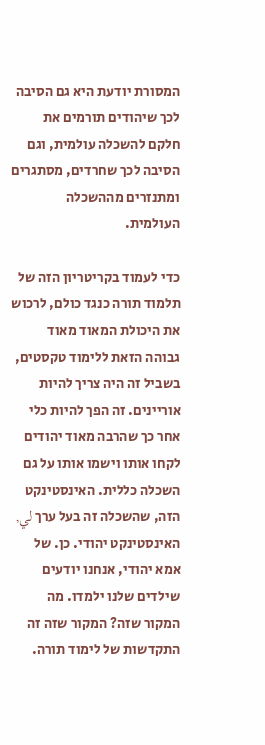המסורת יודעת היא גם הסיבה לכך שיהודים תורמים את חלקם להשכלה עולמית, וגם הסיבה לכך שחרדים, מסתגרים ומתנזרים מההשכלה העולמית.

כדי לעמוד בקריטריון הזה של תלמוד תורה כנגד כולם, לרכוש את היכולת המאוד מאוד גבוהה הזאת ללימוד טקסטים, בשביל זה היה צריך להיות אוריינים. זה הפך להיות כלי אחר כך שהרבה מאוד יהודים לקחו אותו וישמו אותו על גם השכלה כללית. האינסטינקט הזה, שהשכלה זה בעל ערך لي, האינסטינקט יהודי. כן. של אמא יהודי, אנחנו יודעים שילדים שלנו ילמדו. מה המקור שזה? המקור שזה זה התקדשות של לימוד תורה.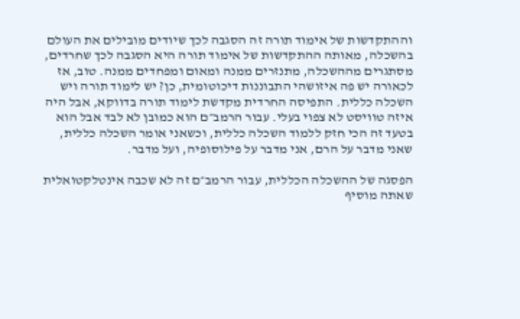וההתקדשות של אימוד תורה זה הסגבה לכך שיודים מובילים את העולם בהשכלה, מאותה ההתקדשות של אימוד תורה היא הסגבה לכך שחרדים, מסתגרים מההשכלה, מתנזרים ממנה ומאום ומפחדים ממנה. טוב, אז לכאורה יש פה איזושהי התבוננות דיכוטומית, כן? יש לימוד תורה ויש השכלה כללית. התפיסה החרדית מקדשת לימוד תורה בדווקא, אבל היה איזה טוויסט לא צפוי בעלי. עבור הרמב״ם הוא כמובן לא לבד אבל הוא בטעד זה הכי חזק ללמוד השכלה כללית, וכשאני אומר השכלה כללית, שאני מדבר על הרם, אני מדבר על פילוסופיה, ועל מדבר.

הפסגה של ההשכלה הכללית, עבור הרמב״ם זה לא שכבה אינטלקטואלית שאתה מוסיף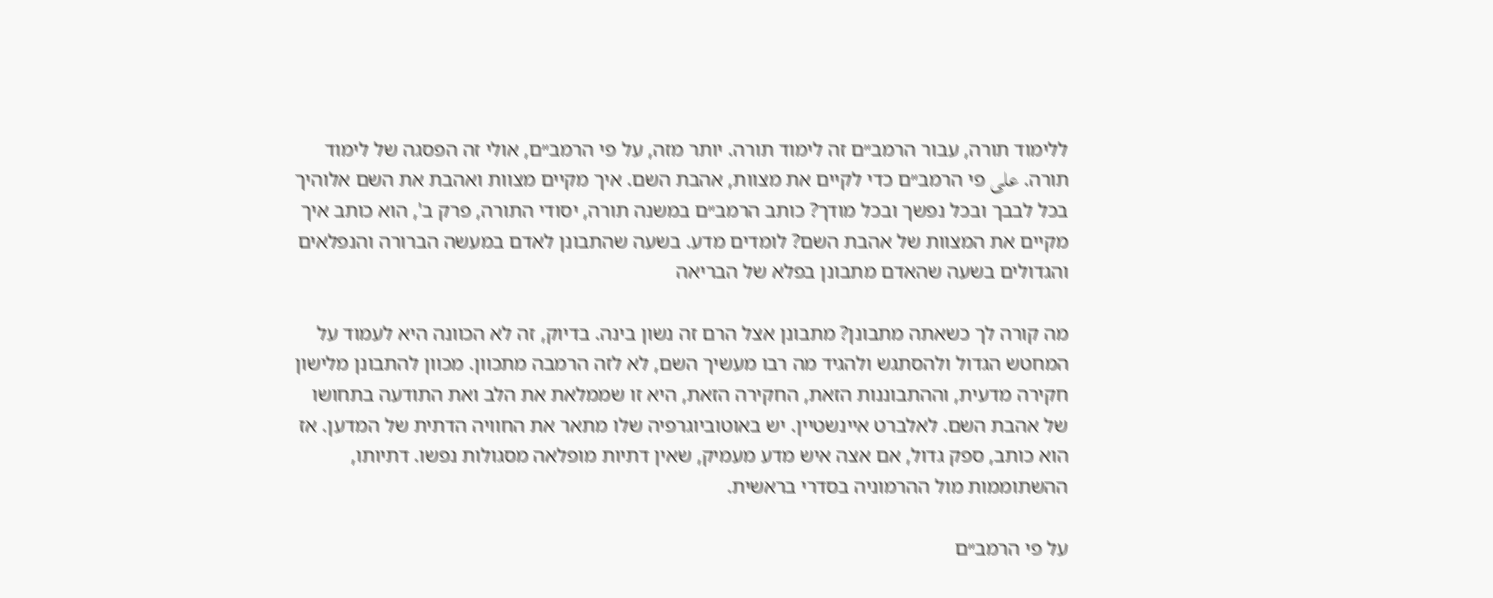ללימוד תורה, עבור הרמב״ם זה לימוד תורה. יותר מזה, על פי הרמב״ם, אולי זה הפסגה של לימוד תורה. على פי הרמב״ם כדי לקיים את מצוות, אהבת השם. איך מקיים מצוות ואהבת את השם אלוהיך בכל לבבך ובכל נפשך ובכל מודך? כותב הרמב״ם במשנה תורה, יסודי התורה, פרק ב', הוא כותב איך מקיים את המצוות של אהבת השם? לומדים מדע. בשעה שהתבונן לאדם במעשה הברורה והנפלאים והגדולים בשעה שהאדם מתבונן בפלא של הבריאה

מה קורה לך כשאתה מתבונן? מתבונן אצל הרם זה נשון בינה. בדיוק, זה לא הכוונה היא לעמוד על המחטש הגדול ולהסתגש ולהגיד מה רבו מעשיך השם, לא לזה הרמבה מתכוון. מכוון להתבונן מלישון חקירה מדעית, וההתבוננות הזאת, החקירה הזאת, היא זו שממלאת את הלב ואת התודעה בתחושו של אהבת השם. לאלברט איינשטיין. יש באוטוביוגרפיה שלו מתאר את החוויה הדתית של המדען. אז הוא כותב, ספק גדול, אם אצה איש מדע מעמיק, שאין דתיות מופלאה מסגולות נפשו. דתיותו, ההשתוממות מול ההרמוניה בסדרי בראשית.

על פי הרמב״ם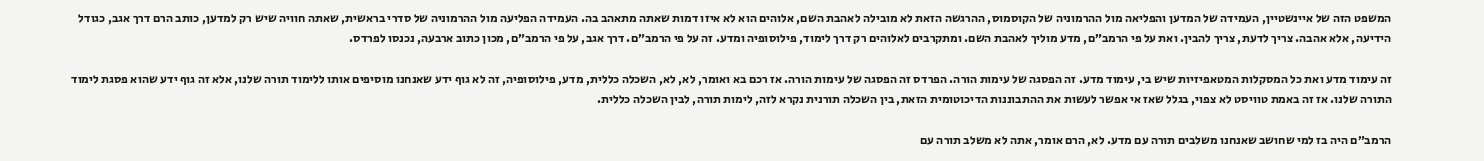המשפט הזה של איינשטיין, העמידה של המדען והפליאה מול ההרמוניה של הקוסמוס, ההרגשה הזאת לא מובילה לאהבת השם, אלוהים הוא לא איזו דמות שאתה מתאהב בה. העמידה הפליעה מול ההרמוניה של סדרי בראשית, שאתה חוויה שיש רק למדען, כותב הרם דרך אגב, כגודל הידיעה, אלא אהבה. צריך לדעת, צריך להבין. ואת על פי הרמב״ם, מדע מוליך לאהבת השם. ומתקרבים לאלוהים רק דרך לימוד, פילוסופיה ומדע. זה על פי הרמב״ם. דרך אגב, על פי הרמב״ם, מכון כתוב ארבעה, נכנסו לפרדס.

זה עימוד מדע ואת כל המסקלות המטאפיזיות שיש בי, עימוד מדע. זה הפסגה של עימות הורה. הפרדס זה הפסגה של עימות הורה. אז רכם בא ואומר, לא, לא, השכלה כללית, מדע, פילוסופיה, זה לא גוף ידע שאנחנו מוסיפים אותו ללימוד תורה שלנו, אלא זה גוף ידע שהוא פסגת לימוד התורה שלנו. אז זה באמת טוויסט לא צפוי, בגלל שאז אי אפשר לעשות את ההתבוננות הדיכוטומית הזאת, בין השכלה תורנית נקרא לזה, לימות תורה, לבין השכלה כללית.

הרמב״ם היה בז למי שחושב שאנחנו משלבים תורה עם מדע. לא, הרם אומר, אתה לא משלב תורה עם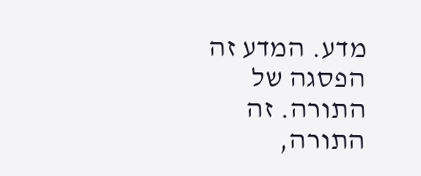מדע. המדע זה הפסגה של התורה. זה התורה,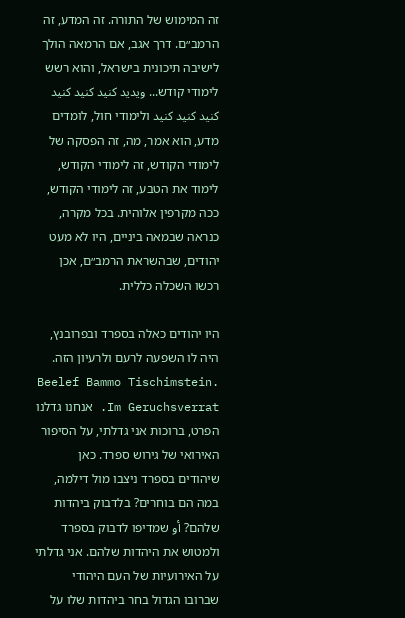זה המימוש של התורה. זה המדע, זה הרמב״ם. דרך אגב, אם הרמאה הולך לישיבה תיכונית בישראל, והוא רשש לימודי קודש... ویدید کنید کنید کنید کنید کنید کنید ולימודי חול, לומדים מדע, הוא אמר, מה, זה הפסקה של לימודי הקודש, זה לימודי הקודש, לימוד את הטבע, זה לימודי הקודש, ככה מקרפין אלוהית. בכל מקרה, כנראה שבמאה ביניים, היו לא מעט יהודים, שבהשראת הרמב״ם, אכן רכשו השכלה כללית.

היו יהודים כאלה בספרד ובפרובנץ, היה לו השפעה לרעם ולרעיון הזה. Beelef Bammo Tischimstein. Im Geruchsverrat. אנחנו גדלנו הפרט, ברוכות אני גדלתי, על הסיפור האירואי של גירוש ספרד. כאן שיהודים בספרד ניצבו מול דילמה, במה הם בוחרים? בלדבוק ביהדות שלהם? أو שמדיפו לדבוק בספרד ולמטוש את היהדות שלהם. אני גדלתי על האירועיות של העם היהודי שברובו הגדול בחר ביהדות שלו על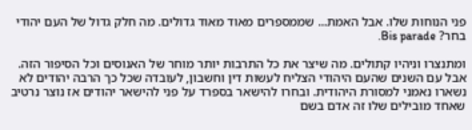פני הנוחות שלו. אבל האמת... שממספרים מאוד מאוד גדולים. מה חלק גדול של העם יהודי בחר? Bis parade.

ומתנצרו וניהיו קתולים. מה שיצר את כל התרבות יותר מוחר של האנוסים וכל הסיפור הזה. אבל עם השנים שהעם היהודי הצליח לעשות דין וחשבון, לעובדה שכל כך הרבה יהודים לא נשארו נאמני למסורת היהודית. ובחרו להישאר בספרד על פני להישאר יהודים אז נוצר נרטיב שאחד מובילים שלו זה אדם בשם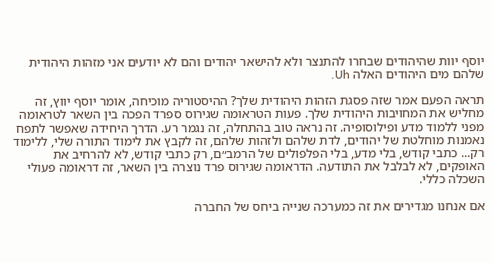יוסף יוות שהיהודים שבחרו להתנצר ולא להישאר יהודים והם לא יודעים אני מזהות היהודית שלהם מים היהודים האלה Uh.

תראה הפעם אמר שזה פסגת הזהות היהודית שלך? ההיסטוריה מוכיחה, אומר יוסף יווץ, זה מחליש את המחויבות היהודית שלך. פעות הטראומה שגירוס ספרד הפכה בין השאר לטראומה מפני ללמוד מדע ופילוסופיה. זה נראה טוב בהתחלה, זה נגמר רע. הדרך היחידה שאפשר לתפח נאמנות מוחלטת של יהודים, לדת שלהם ולזהות שלהם, זה לקבץ את לימוד התורה שלי, ללימוד רק... כתבי קודש, בלי מדע, בלי הפלפולים של הרמב״ם, רק כתבי קודש, לא להרחיב את האופקים, לא לבלבל את התודעה. הדראומה שגירוס פרד נוצרה בין השאר, זה דראומה פעולי השכלה כללי.

אם אנחנו מגדירים את זה כמערכה שנייה ביחס של החברה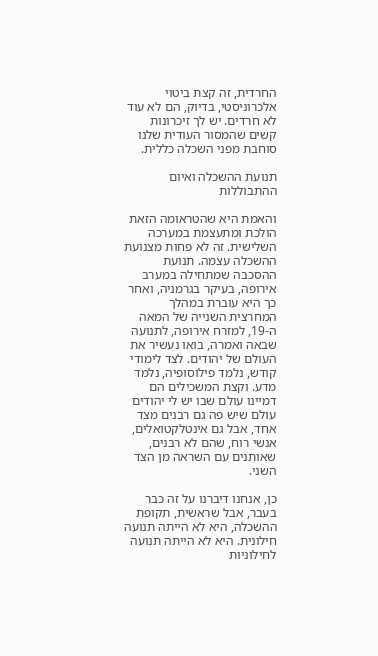החרדית, זה קצת ביטוי אלכרוניסטי, בדיוק, הם לא עוד לא חרדים. יש לך זיכרונות קשים שהמסור העודית שלנו סוחבת מפני השכלה כללית.

תנועת ההשכלה ואיום ההתבוללות

והאמת היא שהטראומה הזאת הולכת ומתעצמת במערכה השלישית. זה לא פחות מצנועת ההשכלה עצמה. תנועת ההסכבה שמתחילה במערב אירופה, בעיקר בגרמניה, ואחר כך היא עוברת במהלך המחרצית השנייה של המאה ה-19, למזרח אירופה, לתנועה שבאה ואמרה, בואו נעשיר את העולם של יהודים. לצד לימודי קודש, נלמד פילוסופיה, נלמד מדע. וקצת המשכילים הם דמיינו עולם שבו יש לי יהודים עולם שיש פה גם רבנים מצד אחד, אבל גם אינטלקטואלים, אנשי רוח, שהם לא רבנים, שאותנים עם השראה מן הצד השני.

כן, אנחנו דיברנו על זה כבר בעבר, אבל שראשית, תקופת ההשכלה, היא לא הייתה תנועה חילונית. היא לא הייתה תנועה לחילוניות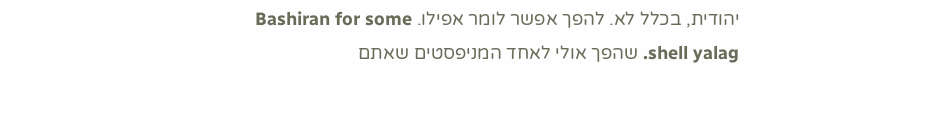יהודית, בכלל לא. להפך אפשר לומר אפילו. Bashiran for some shell yalag. שהפך אולי לאחד המניפסטים שאתם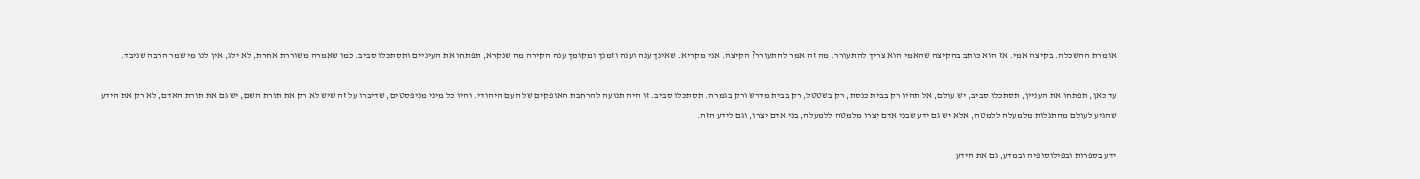אומרת ההשכלה. בקיצה אמי. אז הוא כותב בהקיצה שהאמי הוא צריך להתעורר. מה זה אמר להתעורר? הקיצה. אני מקריא. שאינך ענה וענה וזמנך ומקומך ענה הקירה מה שנקרא, תפתחו את העיניים ותסתכלו סביב. כמו שאמרה משוררת אחרת, לא ילג, אין לנו מי שמר הרבה שניבד.

עד כאן, תפתחו את העניין, תסתכלו סביב, יש עולם, אל תהיו רק בבית כנסת, רק בשטטל, רק בבית מדרש ורק בגמרה. תסתכלו סביב. זו היה תנועה להרחבת האופקים של העם היהודי. והיו כל מיני מניפסטים, שדיברו על זה שיש לא רק את תורת השם, יש גם את תורת האדם, לא רק את הידע שהגיע לעולם מהתגלות מלמעלה ללמטה, אלא יש גם ידע שבני אדם יצרו מלמטה ללמעלה, בני אדם יצרו, וגם לידע הזה.

ידע בספרות ובפילוסופיה ובמדע, גם את הידע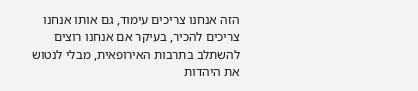הזה אנחנו צריכים עימוד, גם אותו אנחנו צריכים להכיר, בעיקר אם אנחנו רוצים להשתלב בתרבות האירופאית, מבלי לנטוש את היהדות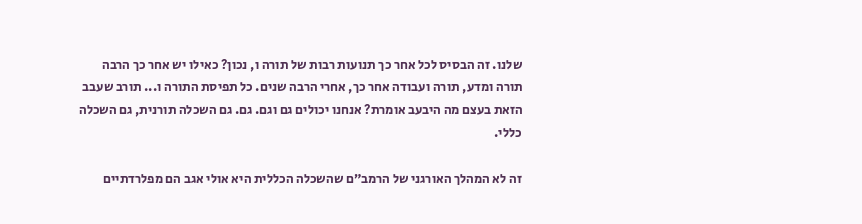שלנו. זה הבסיס לכל אחר כך תנועות רבות של תורה ו, נכון? כאילו יש אחר כך הרבה תורה ומדע, תורה ועבודה אחר כך, אחרי הרבה שנים. כל תפיסת התורה ו... תורב שעבב הזאת בעצם מה היבעב אומרת? אנחנו יכולים גם וגם. גם. גם השכלה תורנית, גם השכלה כללי.

זה לא המהלך האורגני של הרמב״ם שהשכלה הכללית היא אולי אגב הם מפלרדתיים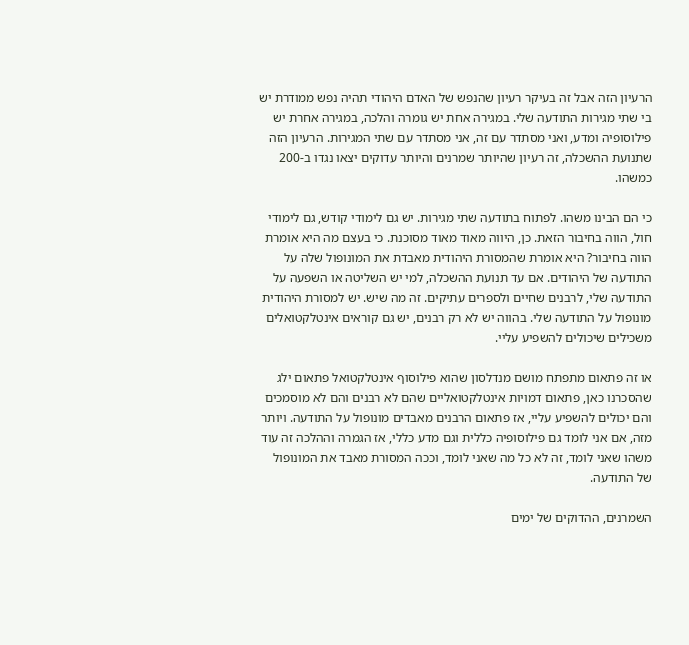הרעיון הזה אבל זה בעיקר רעיון שהנפש של האדם היהודי תהיה נפש ממודרת יש בי שתי מגירות התודעה שלי. במגירה אחת יש גומרה והלכה, במגירה אחרת יש פילוסופיה ומדע, ואני מסתדר עם זה, אני מסתדר עם שתי המגירות. הרעיון הזה שתנועת ההשכלה, זה רעיון שהיותר שמרנים והיותר עדוקים יצאו נגדו ב-200 כמשהו.

כי הם הבינו משהו. לפתוח בתודעה שתי מגירות. יש גם לימודי קודש, גם לימודי חול, הווה בחיבור הזאת. כן, היווה מאוד מאוד מסוכנת. כי בעצם מה היא אומרת הווה בחיבור? היא אומרת שהמסורת היהודית מאבדת את המונופול שלה על התודעה של היהודים. אם עד תנועת ההשכלה, למי יש השליטה או השפעה על התודעה שלי, לרבנים שחיים ולספרים עתיקים. זה מה שיש. יש למסורת היהודית מונופול על התודעה שלי. בהווה יש לא רק רבנים, יש גם קוראים אינטלקטואלים משכילים שיכולים להשפיע עליי.

או זה פתאום מתפתח מושם מנדלסון שהוא פילוסוף אינטלקטואל פתאום ילג שהסכרנו כאן, פתאום דמויות אינטלקטואליים שהם לא רבנים והם לא מוסמכים והם יכולים להשפיע עליי, אז פתאום הרבנים מאבדים מונופול על התודעה. ויותר מזה, אם אני לומד גם פילוסופיה כללית וגם מדע כללי, אז הגמרה וההלכה זה עוד משהו שאני לומד, זה לא כל מה שאני לומד, וככה המסורת מאבד את המונופול של התודעה.

השמרנים, ההדוקים של ימים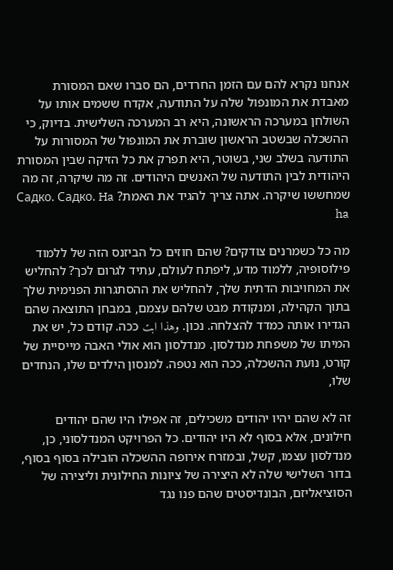אנחנו נקרא להם עם הזמן החרדים, הם סברו שאם המסורת מאבדת את המונפול שלה על התודעה, אקדח ששמים אותו על השולחן במערכה הראשונה, היא רב המערכה השלישית. בדיוק, כי ההשכלה שבשטב הראשון שוברת את המונפול של המסורות על התודעה בשלב שני, בשוטר, היא תפרק את כל הזיקה שבין המסורת היהודית לבין התודעה של האנשים היהודים. זה מה שיקרה, זה מה שמחששו שיקרה. אתה צריך להגיד את האמת? Садко. Садко. Ha ha

מה כל כשמרנים צודקים? שהם חוזים כל הביזנס הזה של ללמוד פילוסופיה, ללמוד מדע, ליפתח לעולם, עתיד לגרום לכך? להחליש את המחויבות הדתית שלך, להחליש את ההסתגרות הפנימית שלך בתוך הקהילה, ומנקודת מבט שלהם עצמם, במבחן התוצאה שהם הגדירו אותה כמדד להצלחה. נכון. وهذا ابت ככה. קודם כל, יש את המיתו של משפחת מנדלסון. מנדלסון הוא אולי האבה מייסיית של קורט, נועת ההשכלה, ככה הוא נטפה. למנסון הילדים שלו, הנחדים שלו,

זה לא שהם יהיו יהודים משכילים, זה אפילו היו שהם יהודים חילונים, אלא בסוף לא היו יהודים. כל הפרויקט המנדלסוני, כן, מנדלסון עצמו, קשל, ובמזרח אירופה ההשכלה הובילה בסוף בסוף, בדור השלישי שלה לא היצירה של ציונות החילונית וליצירה של הסוציאליזם, הבונדיסטים שהם פנו נגד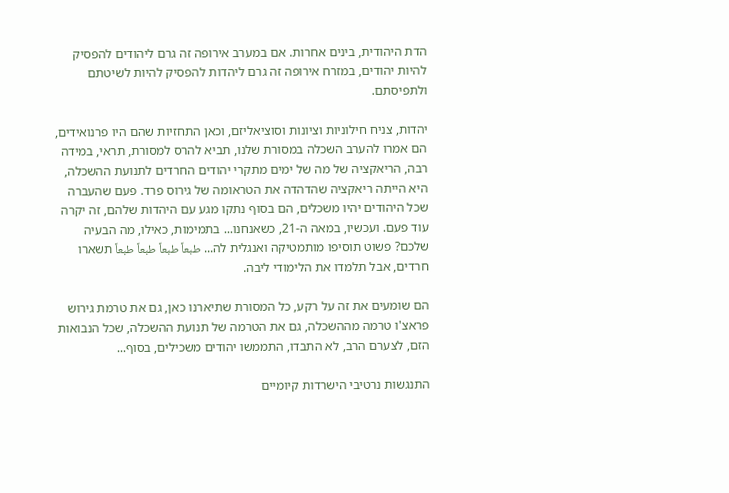הדת היהודית, בינים אחרות. אם במערב אירופה זה גרם ליהודים להפסיק להיות יהודים, במזרח אירופה זה גרם ליהדות להפסיק להיות לשיטתם ולתפיסתם.

יהדות, צניח חילוניות וציונות וסוציאליזם, וכאן התחזיות שהם היו פרנואידים, הם אמרו להערב השכלה במסורת שלנו, תביא להרס למסורת, תראי, במידה רבה, הריאקציה של מה של ימים מתקרי יהודים החרדים לתנועת ההשכלה, היא הייתה ריאקציה שהדהדה את הטראומה של גירוס פרד. פעם שהעברה שכל היהודים יהיו משכלים, הם בסוף נתקו מגע עם היהדות שלהם, זה יקרה עוד פעם. ועכשיו, במאה ה-21, כשאנחנו... בתמימות, כאילו, מה הבעיה שלכם? פשוט תוסיפו מותמטיקה ואנגלית לה... طبعاً طبعاً طبعاً طبعاً תשארו חרדים, אבל תלמדו את הלימודי ליבה.

הם שומעים את זה על רקע, כל המסורת שתיארנו כאן, גם את טרמת גירוש פראצ'ו טרמה מההשכלה, גם את הטרמה של תנועת ההשכלה, שכל הנבואות הזם, לצערם הרב, לא התבדו, התממשו יהודים משכילים, בסוף...

התנגשות נרטיבי הישרדות קיומיים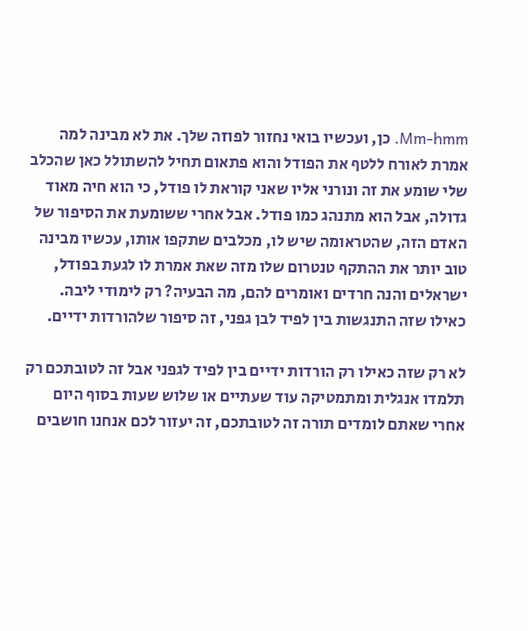Mm-hmm. כן, ועכשיו בואי נחזור לפוזה שלך. את לא מבינה למה אמרת לאורח ללטף את הפודל והוא פתאום תחיל להשתולל כאן שהכלב שלי שומע את זה ונורני אליו שאני קוראת לו פודל, כי הוא חיה מאוד גדולה, אבל הוא מתנהג כמו פודל. אבל אחרי ששומעת את הסיפור של האדם הזה, שהטראומה שיש לו, מכלבים שתקפו אותו, עכשיו מבינה טוב יותר את ההתקף טנטרום שלו מזה שאת אמרת לו לגעת בפודל, ישראלים והנה חרדים ואומרים להם, מה הבעיה? רק לימודי ליבה. כאילו שזה התנגשות בין לפיד לבן גפני, זה סיפור שלהורדות ידיים.

לא רק שזה כאילו רק הורדות ידיים בין לפיד לגפני אבל זה לטובתכם רק תלמדו אנגלית ומתמטיקה עוד שעתיים או שלוש שעות בסוף היום אחרי שאתם לומדים תורה זה לטובתכם, זה יעזור לכם אנחנו חושבים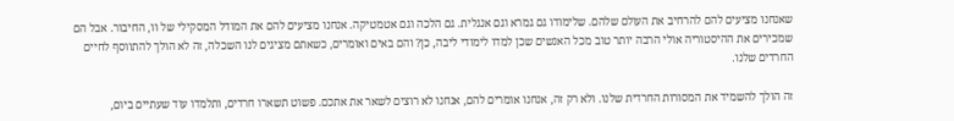שאנחנו מציעים להם להרחיב את העולם שלהם. שלימודו גם גמרא וגם אנגלית. גם הלכה וגם אטמטיקה. אנחנו מציעים להם את המודל המסקילי של וו, החיבור. אבל הם שמכירים את ההיסטוריה אולי הרבה יותר טוב מכל האנשים שכן למדו לימודי ליבה, כן? והם באים ואומרים, כשאתם מציגים לנו השכלה, זה לא הולך להתווסף לחיים החרדים שלנו.

זה הולך להשמיד את המסורות החרדית שלנו. ולא רק זה, אנחנו אומרים להם, אנחנו לא רוצים לשאר את אתכם. פשוט תשארו חרדים, ותלמדו עוד שעתיים ביום,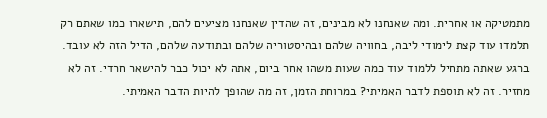מתמטיקה או אחרית. ומה שאנחנו לא מבינים, זה שהדין שאנחנו מציעים להם, תישארו כמו שאתם רק תלמדו עוד קצת לימודי ליבה, בחוויה שלהם ובהיסטוריה שלהם ובתודעה שלהם, הדיל הזה לא עובד. ברגע שאתה מתחיל ללמוד עוד כמה שעות משהו אחר ביום, אתה לא יכול כבר להישאר חרדי. זה לא מחזיר. זה לא תוספת לדבר האמיתי? במרוחת הזמן, זה מה שהופך להיות הדבר האמיתי.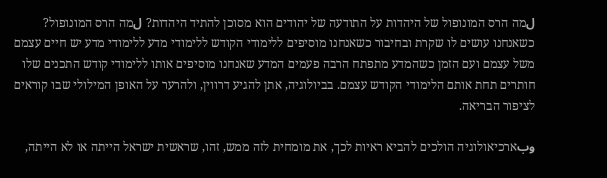لמה הרס המונופול של היהדות על התודעה של יהודים הוא מסוכן להתיד היהדות? لמה הרס המונופול? כשאנחנו עושים לו שקרת ובחיבור כשאנחנו מוסיפים ללימודי הקודש ללימודי מדע ללימודי מדע יש חיים עצמם משל עצמם ועם הזמן כשהמדע מתפתח הרבה פעמים המדע שאנחנו מוסיפים אותו ללימודי קודש התכנים שלו חותרים תחת אותם הלימודי הקודש עצמם. בביולוגיה, אתן להגיע דרווין, ולהרער על האופן המילולי שבו קוראים לציפור הבריאה.

وبארכיאולוגיה הולכים להביא ראיות לכך, את מומחית לזה ממש, זהו, שראשית ישראל הייתה או לא הייתה,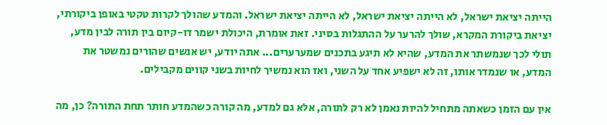הייתה יציאת ישראל, לא הייתה יציאת ישראל, לא הייתה יציאת ישראל. והמדע שהולך לקרות טקטי באופן ביקורתי, יציאת ביקורת המקרא, שולך להרער על ההתגלות בסיני. זאת אומרת, היכולת ישמר דו-קיום בין תורה לבין מדע, תולי לכך שנמשתר את המדע, שהיא לא תיגע בתכנים שמערערים... אתה יודע, יש אנשים שהורים נמשטר את המדע, או שנמדר אותו, זה לא ישפיע אחד על השני, ואז הוא נמשיך לחיות בשני קווים מקבילים.

אין עם הזמן כשאתה מתחיל להיות נאמן לא רק לתורה, אלא גם למדע, מה קורה כשהמדע חותר תחת התורה? כן, מה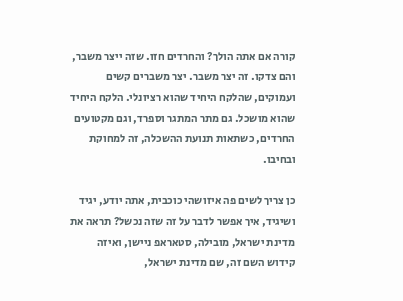קורה אם אתה הולך? והחרדים חזו. שזה ייצר משבר, והם צדקו. זה יצר משבר. יצר משברים קשים ועמוקים, שהלקח היחיד שהוא רציונלי. הלקח היחיד שהוא מושכל. גם מתר המתגר וספרד, וגם מקטועים החרדים, כשתאות תנועת ההשכלה, זה למחוקת ובחיבו.

כן צריך לשים פה איזושהי כוכבית, אתה יודע, יגיד ושיגיד, איך אפשר לדבר על זה שזה נכשל? תראה את מדינת ישראל, מובילה, סטאראפ ניישן, ואיזה קידוש השם זה, שם מדינת ישראל,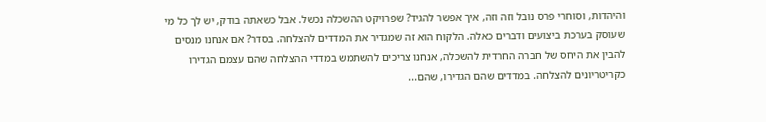והיהדות, וסוחרי פרס נובל וזה וזה, איך אפשר להגיד? שפרויקט ההשכלה נכשל. אבל כשאתה בודק, יש לך כל מי שעוסק בערכת ביצועים ודברים כאלה. הלקוח הוא זה שמגדיר את המדדים להצלחה. בסדר? אם אנחנו מנסים להבין את היחס של חברה החרדית להשכלה, אנחנו צריכים להשתמש במדדי ההצלחה שהם עצמם הגדירו כקריטריונים להצלחה. במדדים שהם הגדירו, שהם...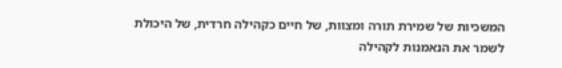המשכיות של שמירת תורה ומצוות, של חיים כקהילה חרדית, של היכולת לשמר את הנאמנות לקהילה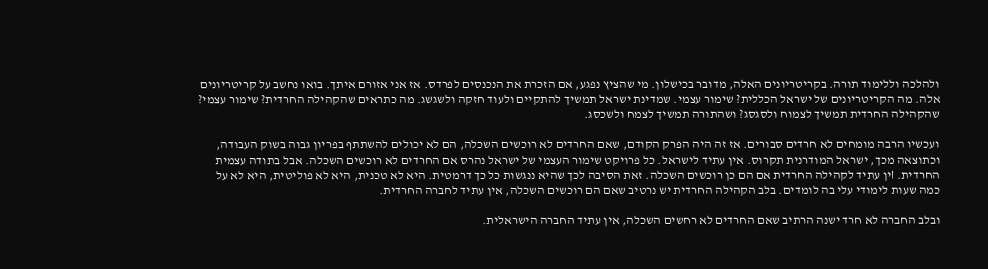ולהלכה וללימוד תורה. בקריטריונים האלה, מדובר בכישלון. מי שהציץ נפגע, אם הזכרת את הנכנסים לפרדס. אז אני אזורם איתך. בואו נחשב על קריטריונים אלה. מה הקריטריונים של ישראל הכללית? שימור עצמי. שמדינת ישראל תמשיך להתקיים ולעוד חזקה ולשגשג. מה כתראים שהקהילה החרדית? שימור עצמי? שהקהילה החרדית תמשיך לצמוח ולסגסג? ושהתורה תמשיך לצמח ולשכסג.

ועכשיו הרבה מומחים לא חרדים סבורים. אז זה היה הפרק הקודם, שאם החרדים לא רוכשים השכלה, הם לא יכולים להשתתף בפריון גבוה בשוק העבודה, וכתוצאה מכך, ישראל המודרנית תקרוס. אין עתיד לישראל. כל פרויקט שימור העצמי של ישראל נהרס אם החרדים לא רוכשים השכלה. אבל בתודה עצמית החרדית. اין עתיד לקהילה החרדית אם הם כן רוכשים השכלה. זאת הסיבה לכך שהיא ננגשות כל כך דרמטית. היא לא טכנית, היא לא פוליטית, היא לא על כמה שעות לימודי עלי בה לומדים. בלב הקהילה החרדית יש נרטיב שאם הם רוכשים השכלה, אין עתיד לחברה החרדית.

ובלב החברה לא חרד ישנה הרתיב שאם החרדים לא רחשים השכלה, אין עתיד החברה הישראלית.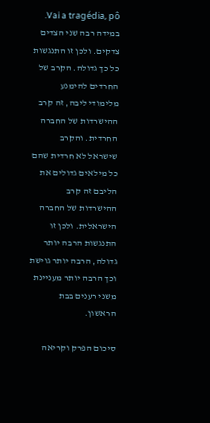Vai a tragédia, pô. במידה רבה שני הצדים צדקים. ולכן זו התנגשות כל כך גדולה. הקרב של החרדים להימנע מלימודי ליבה, זה קרב ההישרדות של החברה החרדית. והקרב שישראל לא חרדית שהם כל מילאים גדולים את הליבם זה קרב ההישרדות של החברה הישראלית. ולכן זו התנגשות הרבה יותר גדולה, הרבה יותר גוישת וכך הרבה יותר מעניינת משני רענים בבת הראשון.

סיכום הפרק וקריאה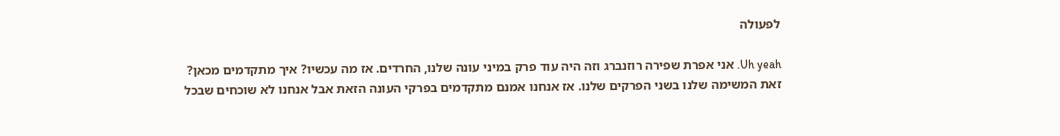לפעולה

Uh yeah. אני אפרת שפירה רוזנברג וזה היה עוד פרק במיני עונה שלנו, החרדים. אז מה עכשיו? איך מתקדמים מכאן? זאת המשימה שלנו בשני הפרקים שלנו. אז אנחנו אמנם מתקדמים בפרקי העונה הזאת אבל אנחנו לא שוכחים שבכל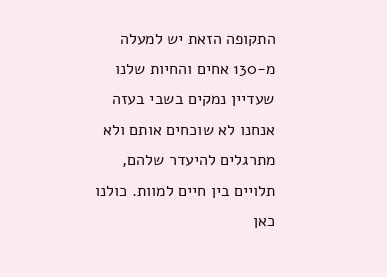התקופה הזאת יש למעלה מ-130 אחים והחיות שלנו שעדיין נמקים בשבי בעזה אנחנו לא שוכחים אותם ולא מתרגלים להיעדר שלהם, תלויים בין חיים למוות. כולנו כאן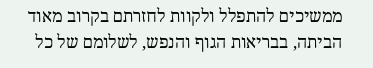ממשיכים להתפלל ולקוות לחזרתם בקרוב מאוד הביתה, בבריאות הגוף והנפש, לשלומם של כל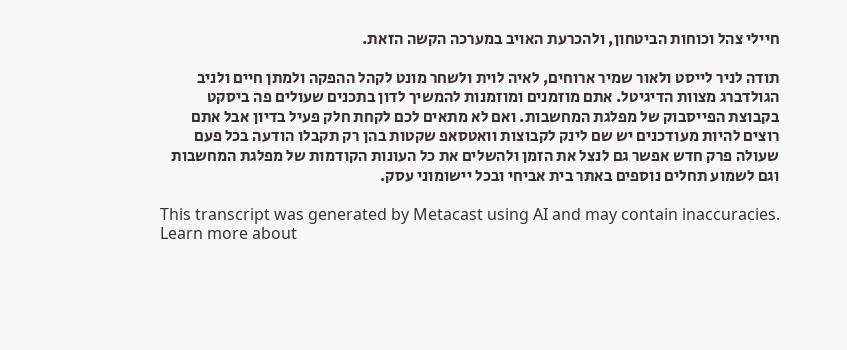חיילי צהל וכוחות הביטחון, ולהכרעת האויב במערכה הקשה הזאת.

תודה לניר לייסט ולאור שמיר ארוחים, לאיה לוית ולשחר מונט לקהל ההפקה ולמתן חיים ולניב הגולדברג מצוות הדיגיטל. אתם מוזמנים ומוזמנות להמשיך לדון בתכנים שעולים פה ביסקט בקבוצת הפייסבוק של מפלגת המחשבות. ואם לא מתאים לכם לקחת חלק פעיל בדיון אבל אתם רוצים להיות מעודכנים יש שם לינק לקבוצות וואטסאפ שקטות בהן רק תקבלו הודעה בכל פעם שעולה פרק חדש אפשר גם לנצל את הזמן ולהשלים את כל העונות הקודמות של מפלגת המחשבות וגם לשמוע תחלים נוספים באתר בית אביחי ובכל יישומוני עסק.

This transcript was generated by Metacast using AI and may contain inaccuracies. Learn more about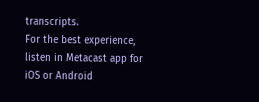transcripts.
For the best experience, listen in Metacast app for iOS or Android